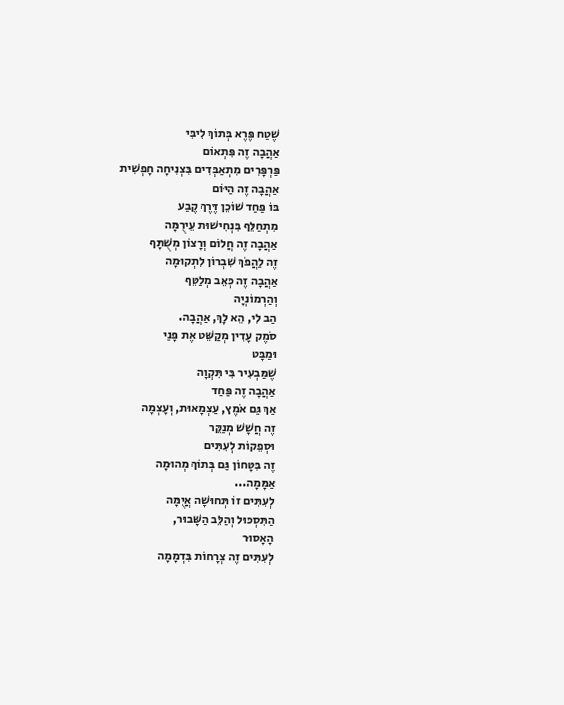שֶׁטַח פֶּרֶא בְּתוֹךְ לִיבִּי
אַהֲבָה זֶה פִּתְאוֹם
פַּרְפָּרִים מִתְאַבְּדִים בִּצְנִיחָה חָפְשִׁית
אַהֲבָה זֶה הַיּוֹם
בּוֹ פַּחַד שׁוֹכֵן דֶּרֶךְ קֶבַע
מִתְחַלֵּף בִּנְחִישׁוּת עֵירֻמָּה
אַהֲבָה זֶה חֲלוֹם וְרָצוֹן מְשֻׁתָּף
זֶה לַהֲפֹךְ שִׁבְרוֹן לִתְקוּמָה
אַהֲבָה זֶה כְּאֵב מְלַטֵּף
וְהַרְמוֹנְיָה
הַב לִי, הֵא לָךְ, אַהֲבָה.
סֹמֶק עָדִין מְקַשֵּׁט אֶת פָּנַי
וּמַבָּט
שֶׁמַּבְעִיר בִּי תִּקְוָה
אַהֲבָה זֶה פַּחַד
אַךְ גַּם אֹמֶץ, עַצְמָאוּת, וְעָצְמָה
זֶה חֲשָׁשׁ מְנַקֵּר
וּסְפֵקוֹת לְעִתִּים
זֶה בִּטָּחוֹן גַּם בְּתוֹךְ מְהוּמָה
אַמָּמָה...
לְעִתִּים זוֹ תְּחוּשָׁה אֲיֻמָּה
הַתִּסְכּוּל וְהַלֵּב הַשָּׁבוּר,
הָאָסוּר
לְעִתִּים זֶה צְרָחוֹת בִּדְמָמָה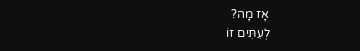אָז מָה?
לְעִתִּים זוֹ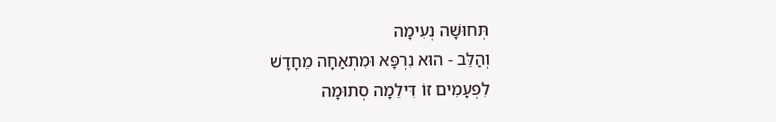תְּחוּשָׁה נְעִימָה
וְהַלֵּב - הוּא נִרְפָּא וּמִתְאַחָה מֵחָדָשׁ
לִפְעָמִים זוֹ דִּילֵמָה סְתוּמָה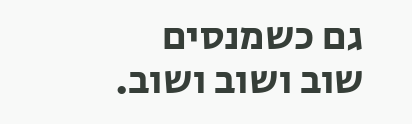גם כשמנסים שוב ושוב ושוב.